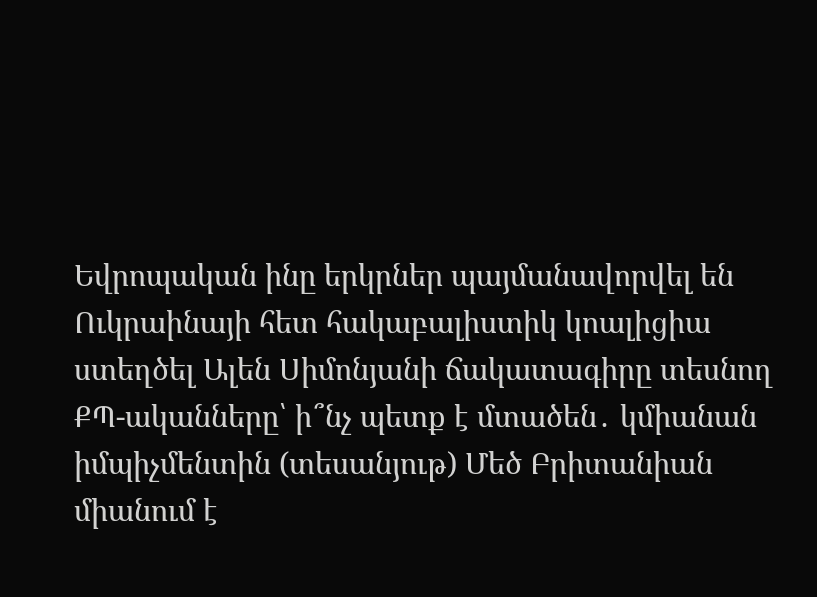Եվրոպական ինը երկրներ պայմանավորվել են Ուկրաինայի հետ հակաբալիստիկ կոալիցիա ստեղծել Ալեն Սիմոնյանի ճակատագիրը տեսնող ՔՊ-ականները՝ ի՞նչ պետք է մտածեն․ կմիանան իմպիչմենտին (տեսանյութ) Մեծ Բրիտանիան միանում է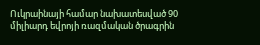Ուկրաինայի համար նախատեսված 90 միլիարդ եվրոյի ռազմական ծրագրին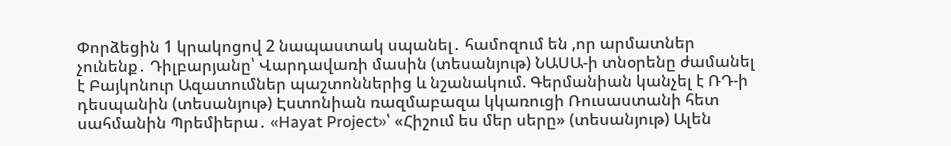Փորձեցին 1 կրակոցով 2 նապաստակ սպանել․ համոզում են ,որ արմատներ չունենք․ Դիլբարյանը՝ Վարդավառի մասին (տեսանյութ) ՆԱՍԱ-ի տնօրենը ժամանել է Բայկոնուր Ազատումներ պաշտոններից և նշանակում. Գերմանիան կանչել է ՌԴ-ի դեսպանին (տեսանյութ) Էստոնիան ռազմաբազա կկառուցի Ռուսաստանի հետ սահմանին Պրեմիերա․ «Hayat Project»՝ «Հիշում ես մեր սերը» (տեսանյութ) Ալեն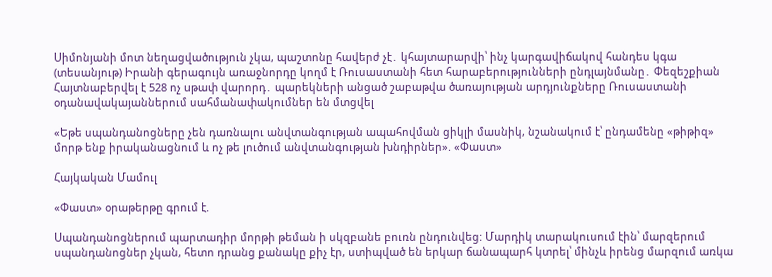Սիմոնյանի մոտ նեղացվածություն չկա, պաշտոնը հավերժ չէ․ կհայտարարվի՝ ինչ կարգավիճակով հանդես կգա (տեսանյութ) Իրանի գերագույն առաջնորդը կողմ է Ռուսաստանի հետ հարաբերությունների ընդլայնմանը․ Փեզեշքիան Հայտնաբերվել է 528 ոչ uթափ վարորդ․ պարեկների անցած շաբաթվա ծառայության արդյունքները Ռուսաստանի օդանավակայաններում սահմանափակումներ են մտցվել

«Եթե սպանդանոցները չեն դառնալու անվտանգության ապահովման ցիկլի մասնիկ, նշանակում է՝ ընդամենը «թիթիզ» մորթ ենք իրականացնում և ոչ թե լուծում անվտանգության խնդիրներ». «Փաստ»

Հայկական Մամուլ

«Փաստ» օրաթերթը գրում է.

Սպանդանոցներում պարտադիր մորթի թեման ի սկզբանե բուռն ընդունվեց: Մարդիկ տարակուսում էին՝ մարզերում սպանդանոցներ չկան, հետո դրանց քանակը քիչ էր, ստիպված են երկար ճանապարհ կտրել՝ մինչև իրենց մարզում առկա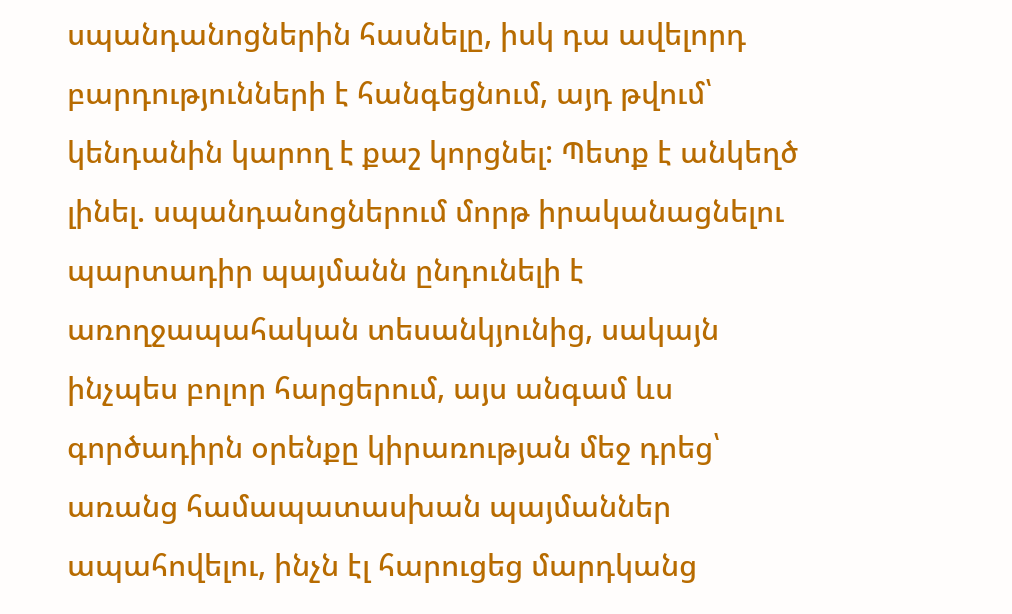սպանդանոցներին հասնելը, իսկ դա ավելորդ բարդությունների է հանգեցնում, այդ թվում՝ կենդանին կարող է քաշ կորցնել: Պետք է անկեղծ լինել. սպանդանոցներում մորթ իրականացնելու պարտադիր պայմանն ընդունելի է առողջապահական տեսանկյունից, սակայն ինչպես բոլոր հարցերում, այս անգամ ևս գործադիրն օրենքը կիրառության մեջ դրեց՝ առանց համապատասխան պայմաններ ապահովելու, ինչն էլ հարուցեց մարդկանց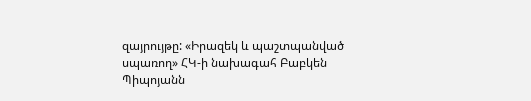զայրույթը: «Իրազեկ և պաշտպանված սպառող» ՀԿ-ի նախագահ Բաբկեն Պիպոյանն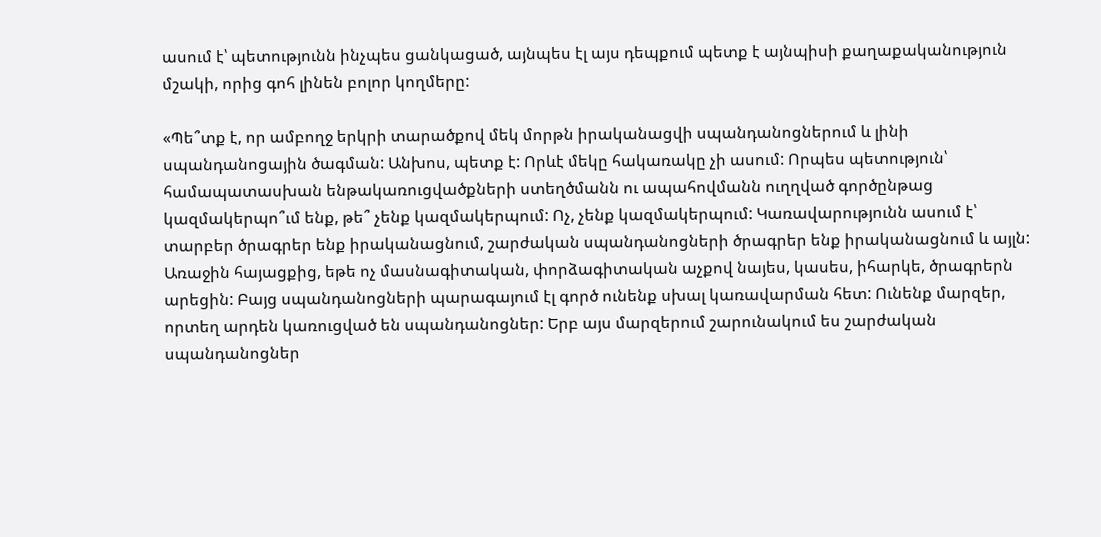ասում է՝ պետությունն ինչպես ցանկացած, այնպես էլ այս դեպքում պետք է այնպիսի քաղաքականություն մշակի, որից գոհ լինեն բոլոր կողմերը:

«Պե՞տք է, որ ամբողջ երկրի տարածքով մեկ մորթն իրականացվի սպանդանոցներում և լինի սպանդանոցային ծագման: Անխոս, պետք է: Որևէ մեկը հակառակը չի ասում: Որպես պետություն՝ համապատասխան ենթակառուցվածքների ստեղծմանն ու ապահովմանն ուղղված գործընթաց կազմակերպո՞ւմ ենք, թե՞ չենք կազմակերպում: Ոչ, չենք կազմակերպում: Կառավարությունն ասում է՝ տարբեր ծրագրեր ենք իրականացնում, շարժական սպանդանոցների ծրագրեր ենք իրականացնում և այլն: Առաջին հայացքից, եթե ոչ մասնագիտական, փորձագիտական աչքով նայես, կասես, իհարկե, ծրագրերն արեցին: Բայց սպանդանոցների պարագայում էլ գործ ունենք սխալ կառավարման հետ: Ունենք մարզեր, որտեղ արդեն կառուցված են սպանդանոցներ: Երբ այս մարզերում շարունակում ես շարժական սպանդանոցներ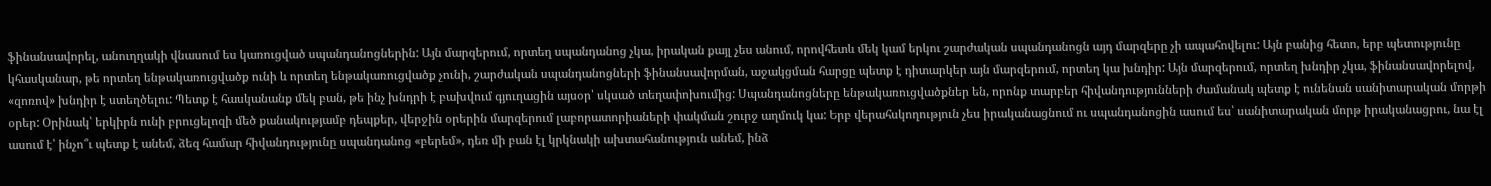ֆինանսավորել, անուղղակի վնասում ես կառուցված սպանդանոցներին: Այն մարզերում, որտեղ սպանդանոց չկա, իրական քայլ չես անում, որովհետև մեկ կամ երկու շարժական սպանդանոցն այդ մարզերը չի ապահովելու: Այն բանից հետո, երբ պետությունը կհասկանար, թե որտեղ ենթակառուցվածք ունի և որտեղ ենթակառուցվածք չունի, շարժական սպանդանոցների ֆինանսավորման, աջակցման հարցը պետք է դիտարկեր այն մարզերում, որտեղ կա խնդիր: Այն մարզերում, որտեղ խնդիր չկա, ֆինանսավորելով, «զոռով» խնդիր է ստեղծելու: Պետք է հասկանանք մեկ բան, թե ինչ խնդրի է բախվում գյուղացին այսօր՝ սկսած տեղափոխումից: Սպանդանոցները ենթակառուցվածքներ են, որոնք տարբեր հիվանդությունների ժամանակ պետք է ունենան սանիտարական մորթի օրեր: Օրինակ՝ երկիրն ունի բրուցելոզի մեծ քանակությամբ դեպքեր, վերջին օրերին մարզերում լաբորատորիաների փակման շուրջ աղմուկ կա: Երբ վերահսկողություն չես իրականացնում ու սպանդանոցին ասում ես՝ սանիտարական մորթ իրականացրու, նա էլ ասում է՝ ինչո՞ւ պետք է անեմ, ձեզ համար հիվանդությունը սպանդանոց «բերեմ», դեռ մի բան էլ կրկնակի ախտահանություն անեմ, ինձ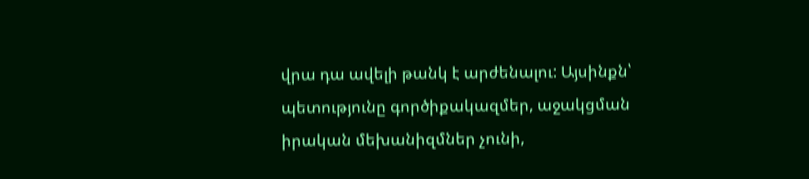վրա դա ավելի թանկ է արժենալու: Այսինքն՝ պետությունը գործիքակազմեր, աջակցման իրական մեխանիզմներ չունի,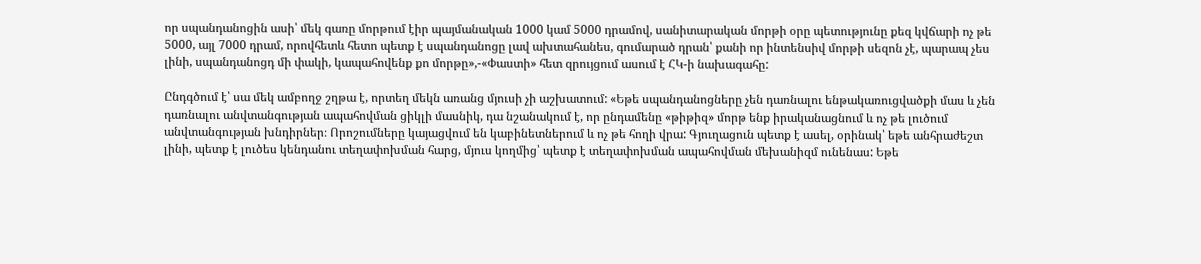որ սպանդանոցին ասի՝ մեկ գառը մորթում էիր պայմանական 1000 կամ 5000 դրամով, սանիտարական մորթի օրը պետությունը քեզ կվճարի ոչ թե 5000, այլ 7000 դրամ, որովհետև հետո պետք է սպանդանոցը լավ ախտահանես, գումարած դրան՝ քանի որ ինտենսիվ մորթի սեզոն չէ, պարապ չես լինի, սպանդանոցդ մի փակի, կապահովենք քո մորթը»,-«Փաստի» հետ զրույցում ասում է ՀԿ-ի նախագահը:

Ընդգծում է՝ սա մեկ ամբողջ շղթա է, որտեղ մեկն առանց մյուսի չի աշխատում: «Եթե սպանդանոցները չեն դառնալու ենթակառուցվածքի մաս և չեն դառնալու անվտանգության ապահովման ցիկլի մասնիկ, դա նշանակում է, որ ընդամենը «թիթիզ» մորթ ենք իրականացնում և ոչ թե լուծում անվտանգության խնդիրներ։ Որոշումները կայացվում են կաբինետներում և ոչ թե հողի վրա: Գյուղացուն պետք է ասել, օրինակ՝ եթե անհրաժեշտ լինի, պետք է լուծես կենդանու տեղափոխման հարց, մյուս կողմից՝ պետք է տեղափոխման ապահովման մեխանիզմ ունենաս: Եթե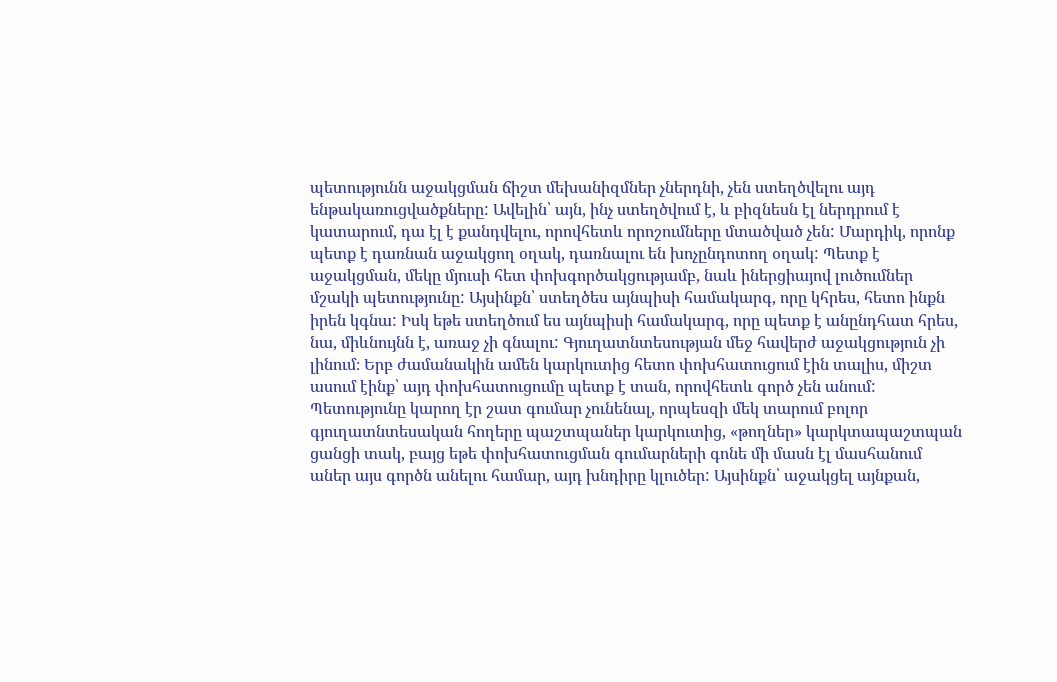պետությունն աջակցման ճիշտ մեխանիզմներ չներդնի, չեն ստեղծվելու այդ ենթակառուցվածքները: Ավելին՝ այն, ինչ ստեղծվում է, և բիզնեսն էլ ներդրում է կատարում, դա էլ է քանդվելու, որովհետև որոշումները մտածված չեն: Մարդիկ, որոնք պետք է դառնան աջակցող օղակ, դառնալու են խոչընդոտող օղակ: Պետք է աջակցման, մեկը մյուսի հետ փոխգործակցությամբ, նաև իներցիայով լուծումներ մշակի պետությունը: Այսինքն՝ ստեղծես այնպիսի համակարգ, որը կհրես, հետո ինքն իրեն կգնա: Իսկ եթե ստեղծում ես այնպիսի համակարգ, որը պետք է անընդհատ հրես, նա, միևնույնն է, առաջ չի գնալու: Գյուղատնտեսության մեջ հավերժ աջակցություն չի լինում։ Երբ ժամանակին ամեն կարկուտից հետո փոխհատուցում էին տալիս, միշտ ասում էինք՝ այդ փոխհատուցումը պետք է տան, որովհետև գործ չեն անում: Պետությունը կարող էր շատ գումար չունենալ, որպեսզի մեկ տարում բոլոր գյուղատնտեսական հողերը պաշտպաներ կարկուտից, «թողներ» կարկտապաշտպան ցանցի տակ, բայց եթե փոխհատուցման գումարների գոնե մի մասն էլ մասհանում աներ այս գործն անելու համար, այդ խնդիրը կլուծեր: Այսինքն՝ աջակցել այնքան,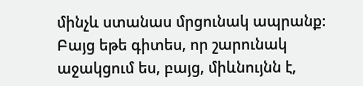մինչև ստանաս մրցունակ ապրանք: Բայց եթե գիտես, որ շարունակ աջակցում ես, բայց, միևնույնն է,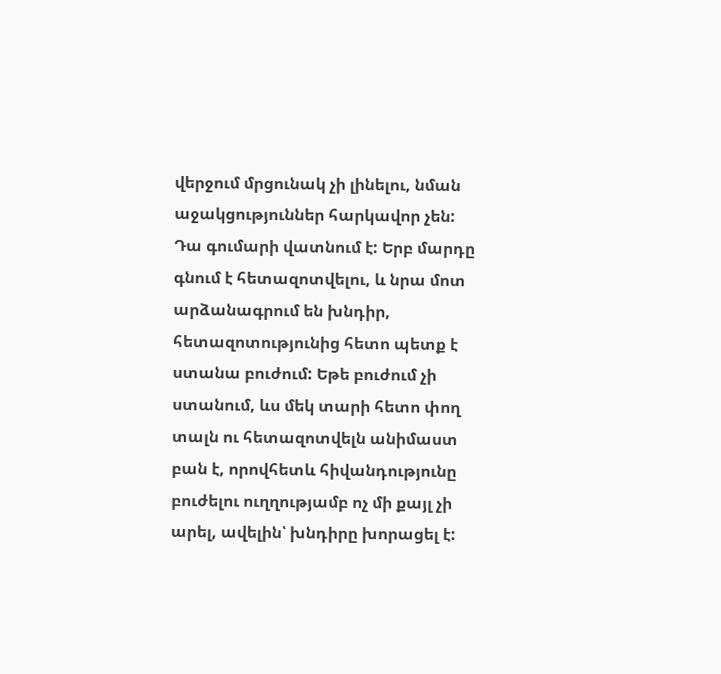վերջում մրցունակ չի լինելու, նման աջակցություններ հարկավոր չեն: Դա գումարի վատնում է: Երբ մարդը գնում է հետազոտվելու, և նրա մոտ արձանագրում են խնդիր, հետազոտությունից հետո պետք է ստանա բուժում: Եթե բուժում չի ստանում, ևս մեկ տարի հետո փող տալն ու հետազոտվելն անիմաստ բան է, որովհետև հիվանդությունը բուժելու ուղղությամբ ոչ մի քայլ չի արել, ավելին՝ խնդիրը խորացել է: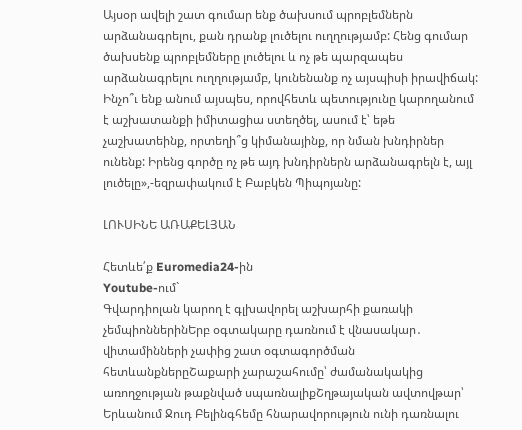Այսօր ավելի շատ գումար ենք ծախսում պրոբլեմներն արձանագրելու, քան դրանք լուծելու ուղղությամբ: Հենց գումար ծախսենք պրոբլեմները լուծելու և ոչ թե պարզապես արձանագրելու ուղղությամբ, կունենանք ոչ այսպիսի իրավիճակ: Ինչո՞ւ ենք անում այսպես, որովհետև պետությունը կարողանում է աշխատանքի իմիտացիա ստեղծել, ասում է՝ եթե չաշխատեինք, որտեղի՞ց կիմանայինք, որ նման խնդիրներ ունենք: Իրենց գործը ոչ թե այդ խնդիրներն արձանագրելն է, այլ լուծելը»,-եզրափակում է Բաբկեն Պիպոյանը:

ԼՈՒՍԻՆԵ ԱՌԱՔԵԼՅԱՆ

Հետևե՛ք Euromedia24-ին
Youtube-ում`
Գվարդիոլան կարող է գլխավորել աշխարհի քառակի չեմպիոններինԵրբ օգտակարը դառնում է վնասակար․ վիտամինների չափից շատ օգտագործման հետևանքներըՇաքարի չարաշահումը՝ ժամանակակից առողջության թաքնված սպառնալիքՇղթայական ավտովթար՝ Երևանում Ջուդ Բելինգհեմը հնարավորություն ունի դառնալու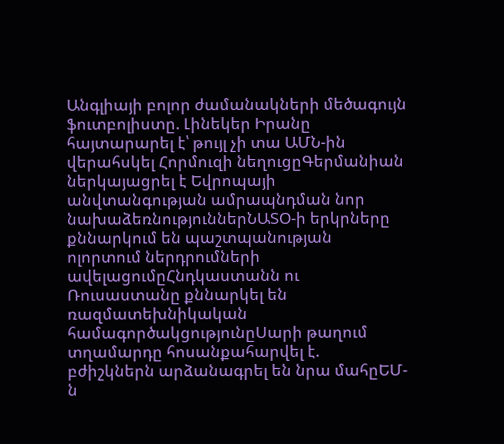Անգլիայի բոլոր ժամանակների մեծագույն ֆուտբոլիստը. Լինեկեր Իրանը հայտարարել է՝ թույլ չի տա ԱՄՆ-ին վերահսկել Հորմուզի նեղուցըԳերմանիան ներկայացրել է Եվրոպայի անվտանգության ամրապնդման նոր նախաձեռնություններՆԱՏՕ-ի երկրները քննարկում են պաշտպանության ոլորտում ներդրումների ավելացումըՀնդկաստանն ու Ռուսաստանը քննարկել են ռազմատեխնիկական համագործակցությունըՍարի թաղում տղամարդը հոսանքահարվել է. բժիշկներն արձանագրել են նրա մահըԵՄ-ն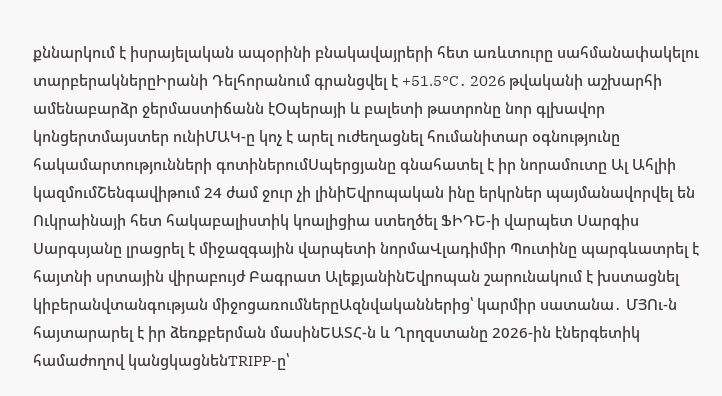քննարկում է իսրայելական ապօրինի բնակավայրերի հետ առևտուրը սահմանափակելու տարբերակներըԻրանի Դելհորանում գրանցվել է +51.5°C․ 2026 թվականի աշխարհի ամենաբարձր ջերմաստիճանն էՕպերայի և բալետի թատրոնը նոր գլխավոր կոնցերտմայստեր ունիՄԱԿ-ը կոչ է արել ուժեղացնել հումանիտար օգնությունը հակամարտությունների գոտիներումՍպերցյանը գնահատել է իր նորամուտը Ալ Ահլիի կազմումՇենգավիթում 24 ժամ ջուր չի լինիԵվրոպական ինը երկրներ պայմանավորվել են Ուկրաինայի հետ հակաբալիստիկ կոալիցիա ստեղծել ՖԻԴԵ-ի վարպետ Սարգիս Սարգսյանը լրացրել է միջազգային վարպետի նորմաՎլադիմիր Պուտինը պարգևատրել է հայտնի սրտային վիրաբույժ Բագրատ ԱլեքյանինԵվրոպան շարունակում է խստացնել կիբերանվտանգության միջոցառումներըԱզնվականներից՝ կարմիր սատանա․ ՄՅՈւ-ն հայտարարել է իր ձեռքբերման մասինԵԱՏՀ-ն և Ղրղզստանը 2026-ին էներգետիկ համաժողով կանցկացնենTRIPP-ը՝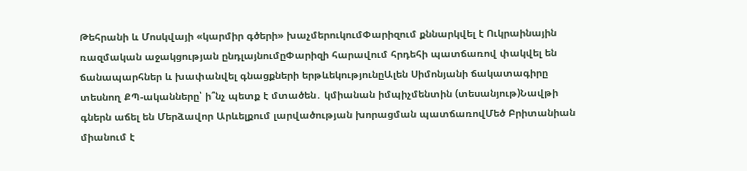Թեհրանի և Մոսկվայի «կարմիր գծերի» խաչմերուկումՓարիզում քննարկվել է Ուկրաինային ռազմական աջակցության ընդլայնումըՓարիզի հարավում հրդեհի պատճառով փակվել են ճանապարհներ և խափանվել գնացքների երթևեկությունըԱլեն Սիմոնյանի ճակատագիրը տեսնող ՔՊ-ականները՝ ի՞նչ պետք է մտածեն․ կմիանան իմպիչմենտին (տեսանյութ)Նավթի գներն աճել են Մերձավոր Արևելքում լարվածության խորացման պատճառովՄեծ Բրիտանիան միանում է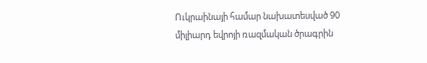Ուկրաինայի համար նախատեսված 90 միլիարդ եվրոյի ռազմական ծրագրին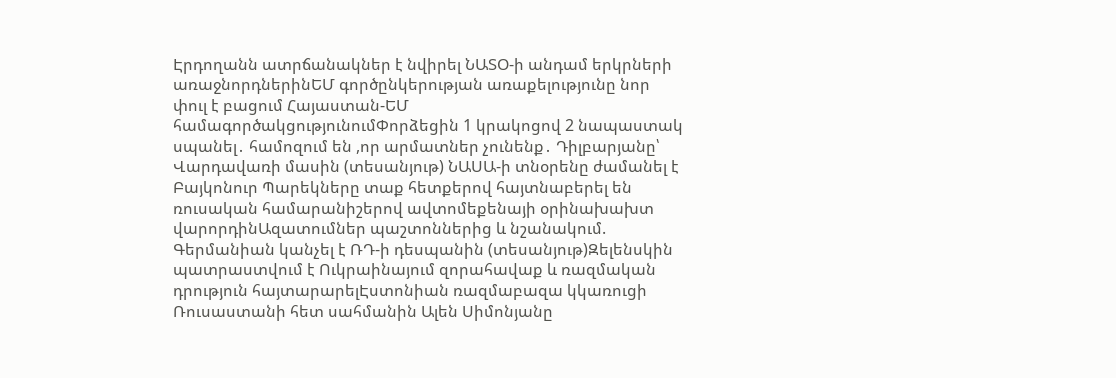Էրդողանն ատրճանակներ է նվիրել ՆԱՏՕ-ի անդամ երկրների առաջնորդներինԵՄ գործընկերության առաքելությունը նոր փուլ է բացում Հայաստան-ԵՄ համագործակցությունումՓորձեցին 1 կրակոցով 2 նապաստակ սպանել․ համոզում են ,որ արմատներ չունենք․ Դիլբարյանը՝ Վարդավառի մասին (տեսանյութ) ՆԱՍԱ-ի տնօրենը ժամանել է Բայկոնուր Պարեկները տաք հետքերով հայտնաբերել են ռուսական համարանիշերով ավտոմեքենայի օրինախախտ վարորդինԱզատումներ պաշտոններից և նշանակում. Գերմանիան կանչել է ՌԴ-ի դեսպանին (տեսանյութ)Զելենսկին պատրաստվում է Ուկրաինայում զորահավաք և ռազմական դրություն հայտարարելԷստոնիան ռազմաբազա կկառուցի Ռուսաստանի հետ սահմանին Ալեն Սիմոնյանը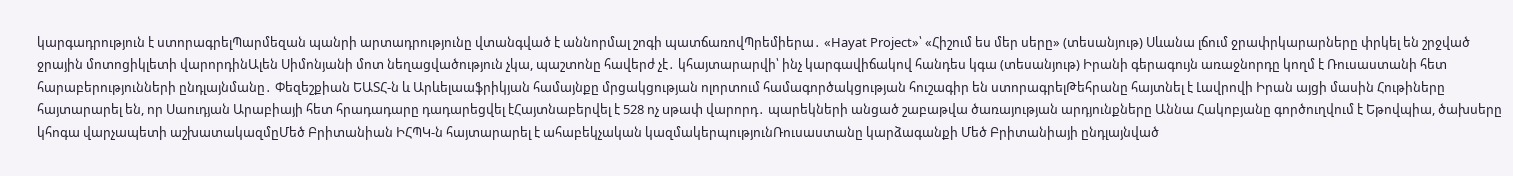կարգադրություն է ստորագրելՊարմեզան պանրի արտադրությունը վտանգված է աննորմալ շոգի պատճառովՊրեմիերա․ «Hayat Project»՝ «Հիշում ես մեր սերը» (տեսանյութ) Սևանա լճում ջրափրկարարները փրկել են շրջված ջրային մոտոցիկլետի վարորդինԱլեն Սիմոնյանի մոտ նեղացվածություն չկա, պաշտոնը հավերժ չէ․ կհայտարարվի՝ ինչ կարգավիճակով հանդես կգա (տեսանյութ) Իրանի գերագույն առաջնորդը կողմ է Ռուսաստանի հետ հարաբերությունների ընդլայնմանը․ Փեզեշքիան ԵԱՏՀ-ն և Արևելաաֆրիկյան համայնքը մրցակցության ոլորտում համագործակցության հուշագիր են ստորագրելԹեհրանը հայտնել է Լավրովի Իրան այցի մասին Հութիները հայտարարել են, որ Սաուդյան Արաբիայի հետ հրադադարը դադարեցվել էՀայտնաբերվել է 528 ոչ uթափ վարորդ․ պարեկների անցած շաբաթվա ծառայության արդյունքները Աննա Հակոբյանը գործուղվում է Եթովպիա, ծախսերը կհոգա վարչապետի աշխատակազմըՄեծ Բրիտանիան ԻՀՊԿ-ն հայտարարել է ահաբեկչական կազմակերպությունՌուսաստանը կարձագանքի Մեծ Բրիտանիայի ընդլայնված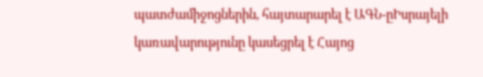պատժամիջոցներին, հայտարարել է ԱԳՆ-ըԻսրայելի կառավարությունը կասեցրել է Հայոց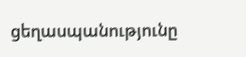ցեղասպանությունը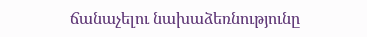ճանաչելու նախաձեռնությունը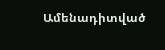Ամենադիտված